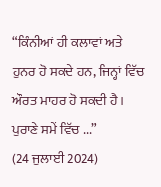“ਕਿੰਨੀਆਂ ਹੀ ਕਲਾਵਾਂ ਅਤੇ ਹੁਨਰ ਹੋ ਸਕਦੇ ਹਨ, ਜਿਨ੍ਹਾਂ ਵਿੱਚ ਔਰਤ ਮਾਹਰ ਹੋ ਸਕਦੀ ਹੈ। ਪੁਰਾਣੇ ਸਮੇਂ ਵਿੱਚ ...”
(24 ਜੁਲਾਈ 2024)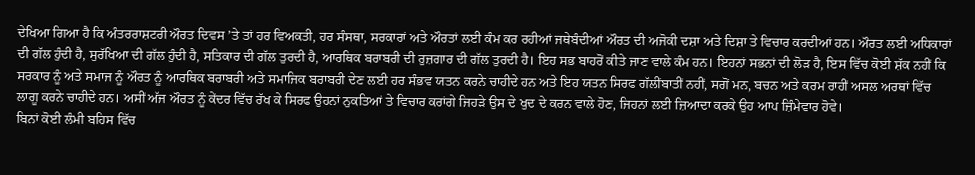ਦੇਖਿਆ ਗਿਆ ਹੈ ਕਿ ਅੰਤਰਰਾਸ਼ਟਰੀ ਔਰਤ ਦਿਵਸ ’ਤੇ ਤਾਂ ਹਰ ਵਿਅਕਤੀ, ਹਰ ਸੰਸਥਾ, ਸਰਕਾਰਾਂ ਅਤੇ ਔਰਤਾਂ ਲਈ ਕੰਮ ਕਰ ਰਹੀਆਂ ਜਥੇਬੰਦੀਆਂ ਔਰਤ ਦੀ ਅਜੋਕੀ ਦਸ਼ਾ ਅਤੇ ਦਿਸ਼ਾ ਤੇ ਵਿਚਾਰ ਕਰਦੀਆਂ ਹਨ। ਔਰਤ ਲਈ ਅਧਿਕਾਰਾਂ ਦੀ ਗੱਲ ਹੁੰਦੀ ਹੈ, ਸੁਰੱਖਿਆ ਦੀ ਗੱਲ ਹੁੰਦੀ ਹੈ, ਸਤਿਕਾਰ ਦੀ ਗੱਲ ਤੁਰਦੀ ਹੈ, ਆਰਥਿਕ ਬਰਾਬਰੀ ਦੀ ਰੁਜ਼ਗਾਰ ਦੀ ਗੱਲ ਤੁਰਦੀ ਹੈ। ਇਹ ਸਭ ਬਾਹਰੋਂ ਕੀਤੇ ਜਾਣ ਵਾਲੇ ਕੰਮ ਹਨ। ਇਹਨਾਂ ਸਭਨਾਂ ਦੀ ਲੋੜ ਹੈ, ਇਸ ਵਿੱਚ ਕੋਈ ਸ਼ੱਕ ਨਹੀਂ ਕਿ ਸਰਕਾਰ ਨੂੰ ਅਤੇ ਸਮਾਜ ਨੂੰ ਔਰਤ ਨੂੰ ਆਰਥਿਕ ਬਰਾਬਰੀ ਅਤੇ ਸਮਾਜਿਕ ਬਰਾਬਰੀ ਦੇਣ ਲਈ ਹਰ ਸੰਭਵ ਯਤਨ ਕਰਨੇ ਚਾਹੀਦੇ ਹਨ ਅਤੇ ਇਹ ਯਤਨ ਸਿਰਫ ਗੱਲੀਂਬਾਤੀਂ ਨਹੀਂ, ਸਗੋਂ ਮਨ, ਬਚਨ ਅਤੇ ਕਰਮ ਰਾਹੀਂ ਅਸਲ ਅਰਥਾਂ ਵਿੱਚ ਲਾਗੂ ਕਰਨੇ ਚਾਹੀਦੇ ਹਨ। ਅਸੀਂ ਅੱਜ ਔਰਤ ਨੂੰ ਕੇਂਦਰ ਵਿੱਚ ਰੱਖ ਕੇ ਸਿਰਫ ਉਹਨਾਂ ਨੁਕਤਿਆਂ ਤੇ ਵਿਚਾਰ ਕਰਾਂਗੇ ਜਿਹੜੇ ਉਸ ਦੇ ਖੁਦ ਦੇ ਕਰਨ ਵਾਲੇ ਹੋਣ, ਜਿਹਨਾਂ ਲਈ ਜ਼ਿਆਦਾ ਕਰਕੇ ਉਹ ਆਪ ਜ਼ਿੰਮੇਵਾਰ ਹੋਵੇ।
ਬਿਨਾਂ ਕੋਈ ਲੰਮੀ ਬਹਿਸ ਵਿੱਚ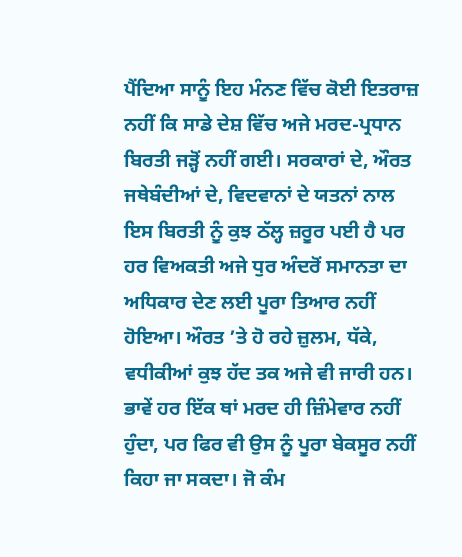ਪੈਂਦਿਆ ਸਾਨੂੰ ਇਹ ਮੰਨਣ ਵਿੱਚ ਕੋਈ ਇਤਰਾਜ਼ ਨਹੀਂ ਕਿ ਸਾਡੇ ਦੇਸ਼ ਵਿੱਚ ਅਜੇ ਮਰਦ-ਪ੍ਰਧਾਨ ਬਿਰਤੀ ਜੜ੍ਹੋਂ ਨਹੀਂ ਗਈ। ਸਰਕਾਰਾਂ ਦੇ, ਔਰਤ ਜਥੇਬੰਦੀਆਂ ਦੇ, ਵਿਦਵਾਨਾਂ ਦੇ ਯਤਨਾਂ ਨਾਲ ਇਸ ਬਿਰਤੀ ਨੂੰ ਕੁਝ ਠੱਲ੍ਹ ਜ਼ਰੂਰ ਪਈ ਹੈ ਪਰ ਹਰ ਵਿਅਕਤੀ ਅਜੇ ਧੁਰ ਅੰਦਰੋਂ ਸਮਾਨਤਾ ਦਾ ਅਧਿਕਾਰ ਦੇਣ ਲਈ ਪੂਰਾ ਤਿਆਰ ਨਹੀਂ ਹੋਇਆ। ਔਰਤ ’ਤੇ ਹੋ ਰਹੇ ਜ਼ੁਲਮ, ਧੱਕੇ, ਵਧੀਕੀਆਂ ਕੁਝ ਹੱਦ ਤਕ ਅਜੇ ਵੀ ਜਾਰੀ ਹਨ। ਭਾਵੇਂ ਹਰ ਇੱਕ ਥਾਂ ਮਰਦ ਹੀ ਜ਼ਿੰਮੇਵਾਰ ਨਹੀਂ ਹੁੰਦਾ, ਪਰ ਫਿਰ ਵੀ ਉਸ ਨੂੰ ਪੂਰਾ ਬੇਕਸੂਰ ਨਹੀਂ ਕਿਹਾ ਜਾ ਸਕਦਾ। ਜੋ ਕੰਮ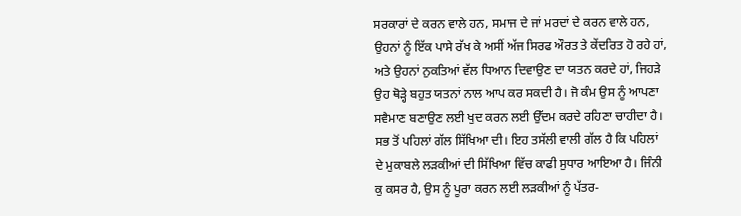ਸਰਕਾਰਾਂ ਦੇ ਕਰਨ ਵਾਲੇ ਹਨ, ਸਮਾਜ ਦੇ ਜਾਂ ਮਰਦਾਂ ਦੇ ਕਰਨ ਵਾਲੇ ਹਨ, ਉਹਨਾਂ ਨੂੰ ਇੱਕ ਪਾਸੇ ਰੱਖ ਕੇ ਅਸੀਂ ਅੱਜ ਸਿਰਫ ਔਰਤ ਤੇ ਕੇਂਦਰਿਤ ਹੋ ਰਹੇ ਹਾਂ, ਅਤੇ ਉਹਨਾਂ ਨੁਕਤਿਆਂ ਵੱਲ ਧਿਆਨ ਦਿਵਾਉਣ ਦਾ ਯਤਨ ਕਰਦੇ ਹਾਂ, ਜਿਹੜੇ ਉਹ ਥੋੜ੍ਹੇ ਬਹੁਤ ਯਤਨਾਂ ਨਾਲ ਆਪ ਕਰ ਸਕਦੀ ਹੈ। ਜੋ ਕੰਮ ਉਸ ਨੂੰ ਆਪਣਾ ਸਵੈਮਾਣ ਬਣਾਉਣ ਲਈ ਖੁਦ ਕਰਨ ਲਈ ਉੱਦਮ ਕਰਦੇ ਰਹਿਣਾ ਚਾਹੀਦਾ ਹੈ।
ਸਭ ਤੋਂ ਪਹਿਲਾਂ ਗੱਲ ਸਿੱਖਿਆ ਦੀ। ਇਹ ਤਸੱਲੀ ਵਾਲੀ ਗੱਲ ਹੈ ਕਿ ਪਹਿਲਾਂ ਦੇ ਮੁਕਾਬਲੇ ਲੜਕੀਆਂ ਦੀ ਸਿੱਖਿਆ ਵਿੱਚ ਕਾਫੀ ਸੁਧਾਰ ਆਇਆ ਹੈ। ਜਿੰਨੀ ਕੁ ਕਸਰ ਹੈ, ਉਸ ਨੂੰ ਪੂਰਾ ਕਰਨ ਲਈ ਲੜਕੀਆਂ ਨੂੰ ਪੱਤਰ-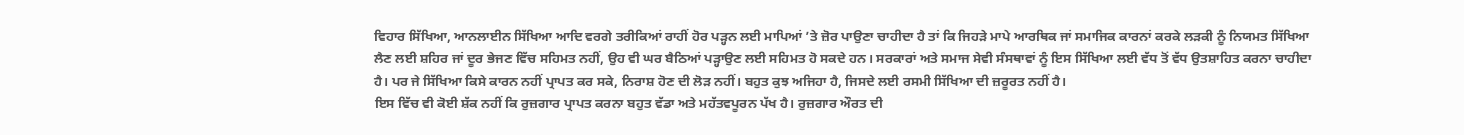ਵਿਹਾਰ ਸਿੱਖਿਆ, ਆਨਲਾਈਨ ਸਿੱਖਿਆ ਆਦਿ ਵਰਗੇ ਤਰੀਕਿਆਂ ਰਾਹੀਂ ਹੋਰ ਪੜ੍ਹਨ ਲਈ ਮਾਪਿਆਂ ’ਤੇ ਜ਼ੋਰ ਪਾਉਣਾ ਚਾਹੀਦਾ ਹੈ ਤਾਂ ਕਿ ਜਿਹੜੇ ਮਾਪੇ ਆਰਥਿਕ ਜਾਂ ਸਮਾਜਿਕ ਕਾਰਨਾਂ ਕਰਕੇ ਲੜਕੀ ਨੂੰ ਨਿਯਮਤ ਸਿੱਖਿਆ ਲੈਣ ਲਈ ਸ਼ਹਿਰ ਜਾਂ ਦੂਰ ਭੇਜਣ ਵਿੱਚ ਸਹਿਮਤ ਨਹੀਂ, ਉਹ ਵੀ ਘਰ ਬੈਠਿਆਂ ਪੜ੍ਹਾਉਣ ਲਈ ਸਹਿਮਤ ਹੋ ਸਕਦੇ ਹਨ। ਸਰਕਾਰਾਂ ਅਤੇ ਸਮਾਜ ਸੇਵੀ ਸੰਸਥਾਵਾਂ ਨੂੰ ਇਸ ਸਿੱਖਿਆ ਲਈ ਵੱਧ ਤੋਂ ਵੱਧ ਉਤਸ਼ਾਹਿਤ ਕਰਨਾ ਚਾਹੀਦਾ ਹੈ। ਪਰ ਜੇ ਸਿੱਖਿਆ ਕਿਸੇ ਕਾਰਨ ਨਹੀਂ ਪ੍ਰਾਪਤ ਕਰ ਸਕੇ, ਨਿਰਾਸ਼ ਹੋਣ ਦੀ ਲੋੜ ਨਹੀਂ। ਬਹੁਤ ਕੁਝ ਅਜਿਹਾ ਹੈ, ਜਿਸਦੇ ਲਈ ਰਸਮੀ ਸਿੱਖਿਆ ਦੀ ਜ਼ਰੂਰਤ ਨਹੀਂ ਹੈ।
ਇਸ ਵਿੱਚ ਵੀ ਕੋਈ ਸ਼ੱਕ ਨਹੀਂ ਕਿ ਰੁਜ਼ਗਾਰ ਪ੍ਰਾਪਤ ਕਰਨਾ ਬਹੁਤ ਵੱਡਾ ਅਤੇ ਮਹੱਤਵਪੂਰਨ ਪੱਖ ਹੈ। ਰੁਜ਼ਗਾਰ ਔਰਤ ਦੀ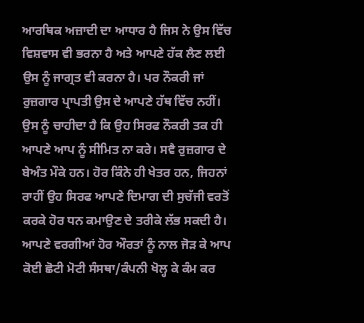ਆਰਥਿਕ ਅਜ਼ਾਦੀ ਦਾ ਆਧਾਰ ਹੈ ਜਿਸ ਨੇ ਉਸ ਵਿੱਚ ਵਿਸ਼ਵਾਸ ਵੀ ਭਰਨਾ ਹੈ ਅਤੇ ਆਪਣੇ ਹੱਕ ਲੈਣ ਲਈ ਉਸ ਨੂੰ ਜਾਗ੍ਰਤ ਵੀ ਕਰਨਾ ਹੈ। ਪਰ ਨੌਕਰੀ ਜਾਂ ਰੁਜ਼ਗਾਰ ਪ੍ਰਾਪਤੀ ਉਸ ਦੇ ਆਪਣੇ ਹੱਥ ਵਿੱਚ ਨਹੀਂ। ਉਸ ਨੂੰ ਚਾਹੀਦਾ ਹੈ ਕਿ ਉਹ ਸਿਰਫ ਨੌਕਰੀ ਤਕ ਹੀ ਆਪਣੇ ਆਪ ਨੂੰ ਸੀਮਿਤ ਨਾ ਕਰੇ। ਸਵੈ ਰੁਜ਼ਗਾਰ ਦੇ ਬੇਅੰਤ ਮੌਕੇ ਹਨ। ਹੋਰ ਕਿੰਨੇ ਹੀ ਖੇਤਰ ਹਨ, ਜਿਹਨਾਂ ਰਾਹੀਂ ਉਹ ਸਿਰਫ ਆਪਣੇ ਦਿਮਾਗ ਦੀ ਸੁਚੱਜੀ ਵਰਤੋਂ ਕਰਕੇ ਹੋਰ ਧਨ ਕਮਾਉਣ ਦੇ ਤਰੀਕੇ ਲੱਭ ਸਕਦੀ ਹੈ। ਆਪਣੇ ਵਰਗੀਆਂ ਹੋਰ ਔਰਤਾਂ ਨੂੰ ਨਾਲ ਜੋੜ ਕੇ ਆਪ ਕੋਈ ਛੋਟੀ ਮੋਟੀ ਸੰਸਥਾ/ਕੰਪਨੀ ਖੋਲ੍ਹ ਕੇ ਕੰਮ ਕਰ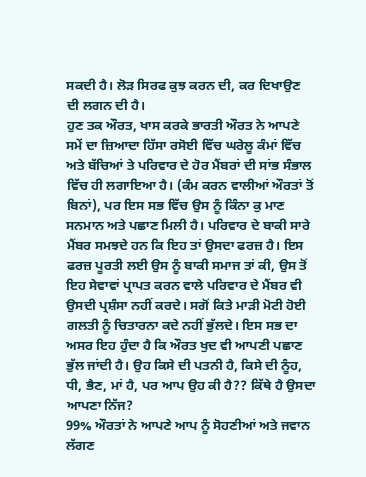ਸਕਦੀ ਹੈ। ਲੋੜ ਸਿਰਫ ਕੁਝ ਕਰਨ ਦੀ, ਕਰ ਦਿਖਾਉਣ ਦੀ ਲਗਨ ਦੀ ਹੈ।
ਹੁਣ ਤਕ ਔਰਤ, ਖਾਸ ਕਰਕੇ ਭਾਰਤੀ ਔਰਤ ਨੇ ਆਪਣੇ ਸਮੇਂ ਦਾ ਜ਼ਿਆਦਾ ਹਿੱਸਾ ਰਸੋਈ ਵਿੱਚ ਘਰੇਲੂ ਕੰਮਾਂ ਵਿੱਚ ਅਤੇ ਬੱਚਿਆਂ ਤੇ ਪਰਿਵਾਰ ਦੇ ਹੋਰ ਮੈਂਬਰਾਂ ਦੀ ਸਾਂਭ ਸੰਭਾਲ ਵਿੱਚ ਹੀ ਲਗਾਇਆ ਹੈ। (ਕੰਮ ਕਰਨ ਵਾਲੀਆਂ ਔਰਤਾਂ ਤੋਂ ਬਿਨਾਂ), ਪਰ ਇਸ ਸਭ ਵਿੱਚ ਉਸ ਨੂੰ ਕਿੰਨਾ ਕੁ ਮਾਣ ਸਨਮਾਨ ਅਤੇ ਪਛਾਣ ਮਿਲੀ ਹੈ। ਪਰਿਵਾਰ ਦੇ ਬਾਕੀ ਸਾਰੇ ਮੈਂਬਰ ਸਮਝਦੇ ਹਨ ਕਿ ਇਹ ਤਾਂ ਉਸਦਾ ਫਰਜ਼ ਹੈ। ਇਸ ਫਰਜ਼ ਪੂਰਤੀ ਲਈ ਉਸ ਨੂੰ ਬਾਕੀ ਸਮਾਜ ਤਾਂ ਕੀ, ਉਸ ਤੋਂ ਇਹ ਸੇਵਾਵਾਂ ਪ੍ਰਾਪਤ ਕਰਨ ਵਾਲੇ ਪਰਿਵਾਰ ਦੇ ਮੈਂਬਰ ਵੀ ਉਸਦੀ ਪ੍ਰਸ਼ੰਸਾ ਨਹੀਂ ਕਰਦੇ। ਸਗੋਂ ਕਿਤੇ ਮਾੜੀ ਮੋਟੀ ਹੋਈ ਗਲਤੀ ਨੂੰ ਚਿਤਾਰਨਾ ਕਦੇ ਨਹੀਂ ਭੁੱਲਦੇ। ਇਸ ਸਭ ਦਾ ਅਸਰ ਇਹ ਹੁੰਦਾ ਹੈ ਕਿ ਔਰਤ ਖੁਦ ਵੀ ਆਪਣੀ ਪਛਾਣ ਭੁੱਲ ਜਾਂਦੀ ਹੈ। ਉਹ ਕਿਸੇ ਦੀ ਪਤਨੀ ਹੈ, ਕਿਸੇ ਦੀ ਨੂੰਹ, ਧੀ, ਭੈਣ, ਮਾਂ ਹੈ, ਪਰ ਆਪ ਉਹ ਕੀ ਹੈ?? ਕਿੱਥੇ ਹੈ ਉਸਦਾ ਆਪਣਾ ਨਿੱਜ?
99% ਔਰਤਾਂ ਨੇ ਆਪਣੇ ਆਪ ਨੂੰ ਸੋਹਣੀਆਂ ਅਤੇ ਜਵਾਨ ਲੱਗਣ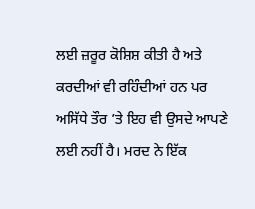ਲਈ ਜ਼ਰੂਰ ਕੋਸ਼ਿਸ਼ ਕੀਤੀ ਹੈ ਅਤੇ ਕਰਦੀਆਂ ਵੀ ਰਹਿੰਦੀਆਂ ਹਨ ਪਰ ਅਸਿੱਧੇ ਤੌਰ ’ਤੇ ਇਹ ਵੀ ਉਸਦੇ ਆਪਣੇ ਲਈ ਨਹੀਂ ਹੈ। ਮਰਦ ਨੇ ਇੱਕ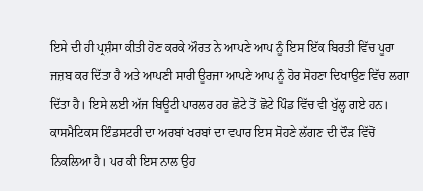ਇਸੇ ਦੀ ਹੀ ਪ੍ਰਸ਼ੰਸਾ ਕੀਤੀ ਹੋਣ ਕਰਕੇ ਔਰਤ ਨੇ ਆਪਣੇ ਆਪ ਨੂੰ ਇਸ ਇੱਕ ਬਿਰਤੀ ਵਿੱਚ ਪੂਰਾ ਜਜ਼ਬ ਕਰ ਦਿੱਤਾ ਹੈ ਅਤੇ ਆਪਣੀ ਸਾਰੀ ਊਰਜਾ ਆਪਣੇ ਆਪ ਨੂੰ ਹੋਰ ਸੋਹਣਾ ਦਿਖਾਉਣ ਵਿੱਚ ਲਗਾ ਦਿੱਤਾ ਹੈ। ਇਸੇ ਲਈ ਅੱਜ ਬਿਊਟੀ ਪਾਰਲਰ ਹਰ ਛੋਟੇ ਤੋਂ ਛੋਟੇ ਪਿੰਡ ਵਿੱਚ ਵੀ ਖੁੱਲ੍ਹ ਗਏ ਹਨ। ਕਾਸਮੈਟਿਕਸ ਇੰਡਸਟਰੀ ਦਾ ਅਰਬਾਂ ਖਰਬਾਂ ਦਾ ਵਪਾਰ ਇਸ ਸੋਹਣੇ ਲੱਗਣ ਦੀ ਦੌੜ ਵਿੱਚੋਂ ਨਿਕਲਿਆ ਹੈ। ਪਰ ਕੀ ਇਸ ਨਾਲ ਉਹ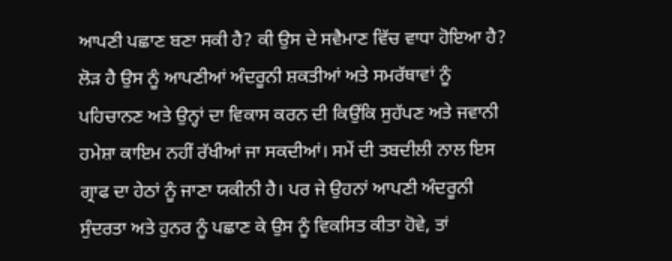ਆਪਣੀ ਪਛਾਣ ਬਣਾ ਸਕੀ ਹੈ? ਕੀ ਉਸ ਦੇ ਸਵੈਮਾਣ ਵਿੱਚ ਵਾਧਾ ਹੋਇਆ ਹੈ? ਲੋੜ ਹੈ ਉਸ ਨੂੰ ਆਪਣੀਆਂ ਅੰਦਰੂਨੀ ਸ਼ਕਤੀਆਂ ਅਤੇ ਸਮਰੱਥਾਵਾਂ ਨੂੰ ਪਹਿਚਾਨਣ ਅਤੇ ਉਨ੍ਹਾਂ ਦਾ ਵਿਕਾਸ ਕਰਨ ਦੀ ਕਿਉਂਕਿ ਸੁਹੱਪਣ ਅਤੇ ਜਵਾਨੀ ਹਮੇਸ਼ਾ ਕਾਇਮ ਨਹੀਂ ਰੱਖੀਆਂ ਜਾ ਸਕਦੀਆਂ। ਸਮੇਂ ਦੀ ਤਬਦੀਲੀ ਨਾਲ ਇਸ ਗ੍ਰਾਫ ਦਾ ਹੇਠਾਂ ਨੂੰ ਜਾਣਾ ਯਕੀਨੀ ਹੈ। ਪਰ ਜੇ ਉਹਨਾਂ ਆਪਣੀ ਅੰਦਰੂਨੀ ਸੁੰਦਰਤਾ ਅਤੇ ਹੁਨਰ ਨੂੰ ਪਛਾਣ ਕੇ ਉਸ ਨੂੰ ਵਿਕਸਿਤ ਕੀਤਾ ਹੋਵੇ, ਤਾਂ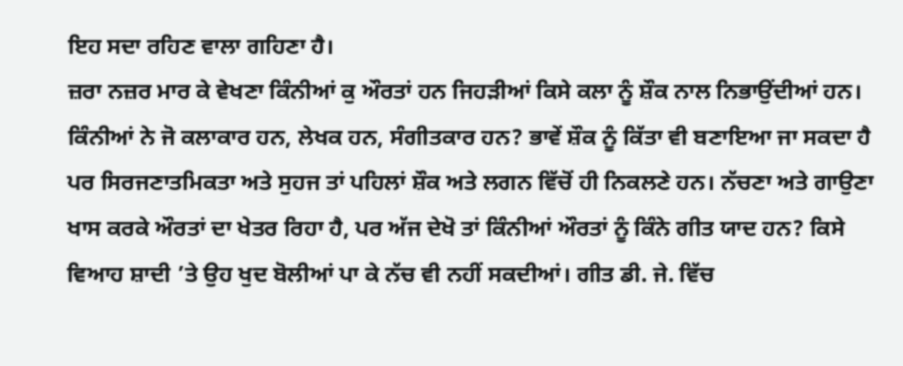ਇਹ ਸਦਾ ਰਹਿਣ ਵਾਲਾ ਗਹਿਣਾ ਹੈ।
ਜ਼ਰਾ ਨਜ਼ਰ ਮਾਰ ਕੇ ਵੇਖਣਾ ਕਿੰਨੀਆਂ ਕੁ ਔਰਤਾਂ ਹਨ ਜਿਹੜੀਆਂ ਕਿਸੇ ਕਲਾ ਨੂੰ ਸ਼ੌਕ ਨਾਲ ਨਿਭਾਉਂਦੀਆਂ ਹਨ। ਕਿੰਨੀਆਂ ਨੇ ਜੋ ਕਲਾਕਾਰ ਹਨ, ਲੇਖਕ ਹਨ, ਸੰਗੀਤਕਾਰ ਹਨ? ਭਾਵੇਂ ਸ਼ੌਕ ਨੂੰ ਕਿੱਤਾ ਵੀ ਬਣਾਇਆ ਜਾ ਸਕਦਾ ਹੈ ਪਰ ਸਿਰਜਣਾਤਮਿਕਤਾ ਅਤੇ ਸੁਹਜ ਤਾਂ ਪਹਿਲਾਂ ਸ਼ੌਕ ਅਤੇ ਲਗਨ ਵਿੱਚੋਂ ਹੀ ਨਿਕਲਣੇ ਹਨ। ਨੱਚਣਾ ਅਤੇ ਗਾਉਣਾ ਖਾਸ ਕਰਕੇ ਔਰਤਾਂ ਦਾ ਖੇਤਰ ਰਿਹਾ ਹੈ, ਪਰ ਅੱਜ ਦੇਖੋ ਤਾਂ ਕਿੰਨੀਆਂ ਔਰਤਾਂ ਨੂੰ ਕਿੰਨੇ ਗੀਤ ਯਾਦ ਹਨ? ਕਿਸੇ ਵਿਆਹ ਸ਼ਾਦੀ ’ਤੇ ਉਹ ਖੁਦ ਬੋਲੀਆਂ ਪਾ ਕੇ ਨੱਚ ਵੀ ਨਹੀਂ ਸਕਦੀਆਂ। ਗੀਤ ਡੀ. ਜੇ. ਵਿੱਚ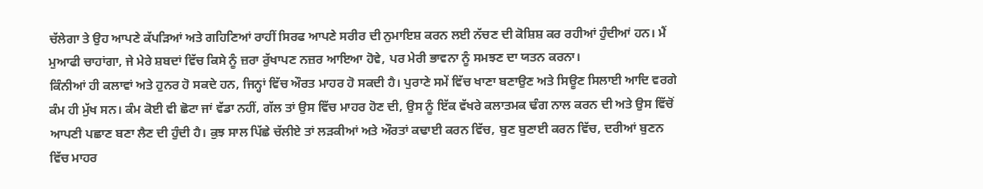ਚੱਲੇਗਾ ਤੇ ਉਹ ਆਪਣੇ ਕੱਪੜਿਆਂ ਅਤੇ ਗਹਿਣਿਆਂ ਰਾਹੀਂ ਸਿਰਫ ਆਪਣੇ ਸਰੀਰ ਦੀ ਨੁਮਾਇਸ਼ ਕਰਨ ਲਈ ਨੱਚਣ ਦੀ ਕੋਸ਼ਿਸ਼ ਕਰ ਰਹੀਆਂ ਹੁੰਦੀਆਂ ਹਨ। ਮੈਂ ਮੁਆਫੀ ਚਾਹਾਂਗਾ, ਜੇ ਮੇਰੇ ਸ਼ਬਦਾਂ ਵਿੱਚ ਕਿਸੇ ਨੂੰ ਜ਼ਰਾ ਰੁੱਖਾਪਣ ਨਜ਼ਰ ਆਇਆ ਹੋਵੇ, ਪਰ ਮੇਰੀ ਭਾਵਨਾ ਨੂੰ ਸਮਝਣ ਦਾ ਯਤਨ ਕਰਨਾ।
ਕਿੰਨੀਆਂ ਹੀ ਕਲਾਵਾਂ ਅਤੇ ਹੁਨਰ ਹੋ ਸਕਦੇ ਹਨ, ਜਿਨ੍ਹਾਂ ਵਿੱਚ ਔਰਤ ਮਾਹਰ ਹੋ ਸਕਦੀ ਹੈ। ਪੁਰਾਣੇ ਸਮੇਂ ਵਿੱਚ ਖਾਣਾ ਬਣਾਉਣ ਅਤੇ ਸਿਊਣ ਸਿਲਾਈ ਆਦਿ ਵਰਗੇ ਕੰਮ ਹੀ ਮੁੱਖ ਸਨ। ਕੰਮ ਕੋਈ ਵੀ ਛੋਟਾ ਜਾਂ ਵੱਡਾ ਨਹੀਂ, ਗੱਲ ਤਾਂ ਉਸ ਵਿੱਚ ਮਾਹਰ ਹੋਣ ਦੀ, ਉਸ ਨੂੰ ਇੱਕ ਵੱਖਰੇ ਕਲਾਤਮਕ ਢੰਗ ਨਾਲ ਕਰਨ ਦੀ ਅਤੇ ਉਸ ਵਿੱਚੋਂ ਆਪਣੀ ਪਛਾਣ ਬਣਾ ਲੈਣ ਦੀ ਹੁੰਦੀ ਹੈ। ਕੁਝ ਸਾਲ ਪਿੱਛੇ ਚੱਲੀਏ ਤਾਂ ਲੜਕੀਆਂ ਅਤੇ ਔਰਤਾਂ ਕਢਾਈ ਕਰਨ ਵਿੱਚ, ਬੁਣ ਬੁਣਾਈ ਕਰਨ ਵਿੱਚ, ਦਰੀਆਂ ਬੁਣਨ ਵਿੱਚ ਮਾਹਰ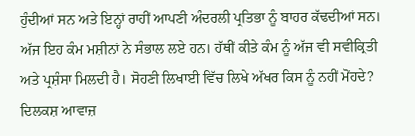ਹੁੰਦੀਆਂ ਸਨ ਅਤੇ ਇਨ੍ਹਾਂ ਰਾਹੀਂ ਆਪਣੀ ਅੰਦਰਲੀ ਪ੍ਰਤਿਭਾ ਨੂੰ ਬਾਹਰ ਕੱਢਦੀਆਂ ਸਨ। ਅੱਜ ਇਹ ਕੰਮ ਮਸ਼ੀਨਾਂ ਨੇ ਸੰਭਾਲ ਲਏ ਹਨ। ਹੱਥੀਂ ਕੀਤੇ ਕੰਮ ਨੂੰ ਅੱਜ ਵੀ ਸਵੀਕ੍ਰਿਤੀ ਅਤੇ ਪ੍ਰਸ਼ੰਸਾ ਮਿਲਦੀ ਹੈ। ਸੋਹਣੀ ਲਿਖਾਈ ਵਿੱਚ ਲਿਖੇ ਅੱਖਰ ਕਿਸ ਨੂੰ ਨਹੀਂ ਮੋਂਹਦੇ? ਦਿਲਕਸ਼ ਆਵਾਜ਼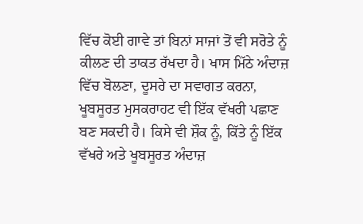ਵਿੱਚ ਕੋਈ ਗਾਵੇ ਤਾਂ ਬਿਨਾਂ ਸਾਜਾਂ ਤੋਂ ਵੀ ਸਰੋਤੇ ਨੂੰ ਕੀਲਣ ਦੀ ਤਾਕਤ ਰੱਖਦਾ ਹੈ। ਖਾਸ ਮਿੱਠੇ ਅੰਦਾਜ਼ ਵਿੱਚ ਬੋਲਣਾ, ਦੂਸਰੇ ਦਾ ਸਵਾਗਤ ਕਰਨਾ, ਖੂਬਸੂਰਤ ਮੁਸਕਰਾਹਟ ਵੀ ਇੱਕ ਵੱਖਰੀ ਪਛਾਣ ਬਣ ਸਕਦੀ ਹੈ। ਕਿਸੇ ਵੀ ਸ਼ੌਕ ਨੂੰ, ਕਿੱਤੇ ਨੂੰ ਇੱਕ ਵੱਖਰੇ ਅਤੇ ਖੂਬਸੂਰਤ ਅੰਦਾਜ਼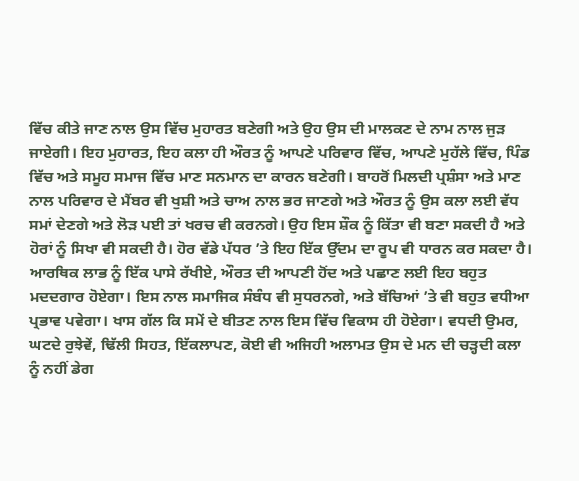ਵਿੱਚ ਕੀਤੇ ਜਾਣ ਨਾਲ ਉਸ ਵਿੱਚ ਮੁਹਾਰਤ ਬਣੇਗੀ ਅਤੇ ਉਹ ਉਸ ਦੀ ਮਾਲਕਣ ਦੇ ਨਾਮ ਨਾਲ ਜੁੜ ਜਾਏਗੀ। ਇਹ ਮੁਹਾਰਤ, ਇਹ ਕਲਾ ਹੀ ਔਰਤ ਨੂੰ ਆਪਣੇ ਪਰਿਵਾਰ ਵਿੱਚ, ਆਪਣੇ ਮੁਹੱਲੇ ਵਿੱਚ, ਪਿੰਡ ਵਿੱਚ ਅਤੇ ਸਮੂਹ ਸਮਾਜ ਵਿੱਚ ਮਾਣ ਸਨਮਾਨ ਦਾ ਕਾਰਨ ਬਣੇਗੀ। ਬਾਹਰੋਂ ਮਿਲਦੀ ਪ੍ਰਸ਼ੰਸਾ ਅਤੇ ਮਾਣ ਨਾਲ ਪਰਿਵਾਰ ਦੇ ਮੈਂਬਰ ਵੀ ਖੁਸ਼ੀ ਅਤੇ ਚਾਅ ਨਾਲ ਭਰ ਜਾਣਗੇ ਅਤੇ ਔਰਤ ਨੂੰ ਉਸ ਕਲਾ ਲਈ ਵੱਧ ਸਮਾਂ ਦੇਣਗੇ ਅਤੇ ਲੋੜ ਪਈ ਤਾਂ ਖਰਚ ਵੀ ਕਰਨਗੇ। ਉਹ ਇਸ ਸ਼ੌਕ ਨੂੰ ਕਿੱਤਾ ਵੀ ਬਣਾ ਸਕਦੀ ਹੈ ਅਤੇ ਹੋਰਾਂ ਨੂੰ ਸਿਖਾ ਵੀ ਸਕਦੀ ਹੈ। ਹੋਰ ਵੱਡੇ ਪੱਧਰ ’ਤੇ ਇਹ ਇੱਕ ਉੱਦਮ ਦਾ ਰੂਪ ਵੀ ਧਾਰਨ ਕਰ ਸਕਦਾ ਹੈ। ਆਰਥਿਕ ਲਾਭ ਨੂੰ ਇੱਕ ਪਾਸੇ ਰੱਖੀਏ, ਔਰਤ ਦੀ ਆਪਣੀ ਹੋਂਦ ਅਤੇ ਪਛਾਣ ਲਈ ਇਹ ਬਹੁਤ ਮਦਦਗਾਰ ਹੋਏਗਾ। ਇਸ ਨਾਲ ਸਮਾਜਿਕ ਸੰਬੰਧ ਵੀ ਸੁਧਰਨਗੇ, ਅਤੇ ਬੱਚਿਆਂ ’ਤੇ ਵੀ ਬਹੁਤ ਵਧੀਆ ਪ੍ਰਭਾਵ ਪਵੇਗਾ। ਖਾਸ ਗੱਲ ਕਿ ਸਮੇਂ ਦੇ ਬੀਤਣ ਨਾਲ ਇਸ ਵਿੱਚ ਵਿਕਾਸ ਹੀ ਹੋਏਗਾ। ਵਧਦੀ ਉਮਰ, ਘਟਦੇ ਰੁਝੇਵੇਂ, ਢਿੱਲੀ ਸਿਹਤ, ਇੱਕਲਾਪਣ, ਕੋਈ ਵੀ ਅਜਿਹੀ ਅਲਾਮਤ ਉਸ ਦੇ ਮਨ ਦੀ ਚੜ੍ਹਦੀ ਕਲਾ ਨੂੰ ਨਹੀਂ ਡੇਗ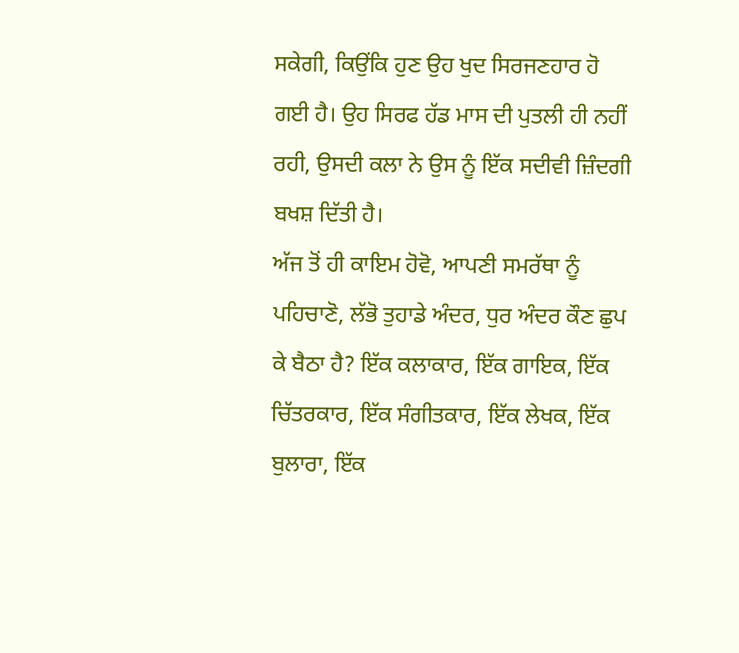ਸਕੇਗੀ, ਕਿਉਂਕਿ ਹੁਣ ਉਹ ਖੁਦ ਸਿਰਜਣਹਾਰ ਹੋ ਗਈ ਹੈ। ਉਹ ਸਿਰਫ ਹੱਡ ਮਾਸ ਦੀ ਪੁਤਲੀ ਹੀ ਨਹੀਂ ਰਹੀ, ਉਸਦੀ ਕਲਾ ਨੇ ਉਸ ਨੂੰ ਇੱਕ ਸਦੀਵੀ ਜ਼ਿੰਦਗੀ ਬਖਸ਼ ਦਿੱਤੀ ਹੈ।
ਅੱਜ ਤੋਂ ਹੀ ਕਾਇਮ ਹੋਵੋ, ਆਪਣੀ ਸਮਰੱਥਾ ਨੂੰ ਪਹਿਚਾਣੋ, ਲੱਭੋ ਤੁਹਾਡੇ ਅੰਦਰ, ਧੁਰ ਅੰਦਰ ਕੌਣ ਛੁਪ ਕੇ ਬੈਠਾ ਹੈ? ਇੱਕ ਕਲਾਕਾਰ, ਇੱਕ ਗਾਇਕ, ਇੱਕ ਚਿੱਤਰਕਾਰ, ਇੱਕ ਸੰਗੀਤਕਾਰ, ਇੱਕ ਲੇਖਕ, ਇੱਕ ਬੁਲਾਰਾ, ਇੱਕ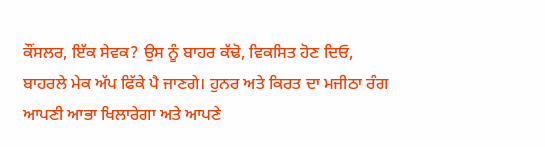ਕੌਂਸਲਰ, ਇੱਕ ਸੇਵਕ? ਉਸ ਨੂੰ ਬਾਹਰ ਕੱਢੋ, ਵਿਕਸਿਤ ਹੋਣ ਦਿਓ, ਬਾਹਰਲੇ ਮੇਕ ਅੱਪ ਫਿੱਕੇ ਪੈ ਜਾਣਗੇ। ਹੁਨਰ ਅਤੇ ਕਿਰਤ ਦਾ ਮਜੀਠਾ ਰੰਗ ਆਪਣੀ ਆਭਾ ਖਿਲਾਰੇਗਾ ਅਤੇ ਆਪਣੇ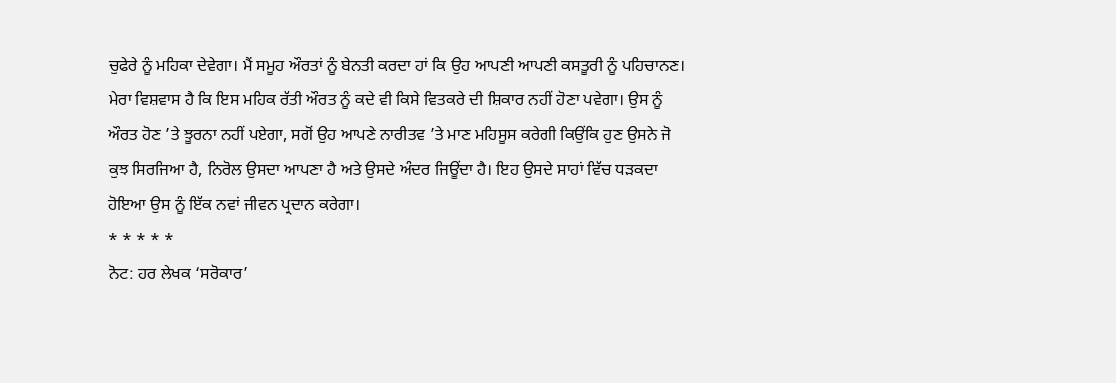ਚੁਫੇਰੇ ਨੂੰ ਮਹਿਕਾ ਦੇਵੇਗਾ। ਮੈਂ ਸਮੂਹ ਔਰਤਾਂ ਨੂੰ ਬੇਨਤੀ ਕਰਦਾ ਹਾਂ ਕਿ ਉਹ ਆਪਣੀ ਆਪਣੀ ਕਸਤੂਰੀ ਨੂੰ ਪਹਿਚਾਨਣ। ਮੇਰਾ ਵਿਸ਼ਵਾਸ ਹੈ ਕਿ ਇਸ ਮਹਿਕ ਰੱਤੀ ਔਰਤ ਨੂੰ ਕਦੇ ਵੀ ਕਿਸੇ ਵਿਤਕਰੇ ਦੀ ਸ਼ਿਕਾਰ ਨਹੀਂ ਹੋਣਾ ਪਵੇਗਾ। ਉਸ ਨੂੰ ਔਰਤ ਹੋਣ ’ਤੇ ਝੂਰਨਾ ਨਹੀਂ ਪਏਗਾ, ਸਗੋਂ ਉਹ ਆਪਣੇ ਨਾਰੀਤਵ ’ਤੇ ਮਾਣ ਮਹਿਸੂਸ ਕਰੇਗੀ ਕਿਉਂਕਿ ਹੁਣ ਉਸਨੇ ਜੋ ਕੁਝ ਸਿਰਜਿਆ ਹੈ, ਨਿਰੋਲ ਉਸਦਾ ਆਪਣਾ ਹੈ ਅਤੇ ਉਸਦੇ ਅੰਦਰ ਜਿਊਂਦਾ ਹੈ। ਇਹ ਉਸਦੇ ਸਾਹਾਂ ਵਿੱਚ ਧੜਕਦਾ ਹੋਇਆ ਉਸ ਨੂੰ ਇੱਕ ਨਵਾਂ ਜੀਵਨ ਪ੍ਰਦਾਨ ਕਰੇਗਾ।
* * * * *
ਨੋਟ: ਹਰ ਲੇਖਕ ‘ਸਰੋਕਾਰ’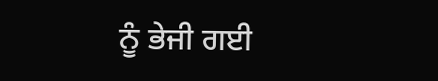ਨੂੰ ਭੇਜੀ ਗਈ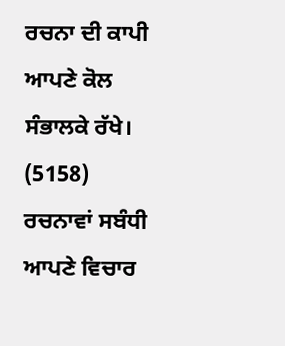ਰਚਨਾ ਦੀ ਕਾਪੀ ਆਪਣੇ ਕੋਲ ਸੰਭਾਲਕੇ ਰੱਖੇ।
(5158)
ਰਚਨਾਵਾਂ ਸਬੰਧੀ ਆਪਣੇ ਵਿਚਾਰ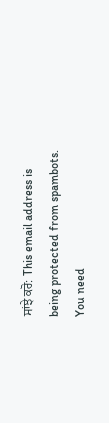ਸਾਂਝੇ ਕਰੋ: This email address is being protected from spambots. You need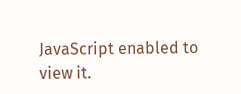JavaScript enabled to view it.